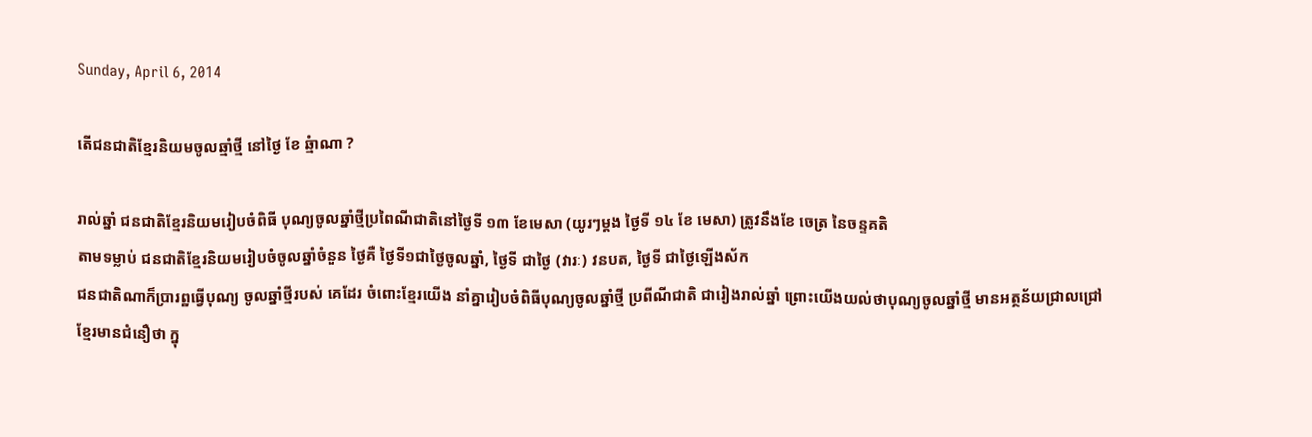Sunday, April 6, 2014

តើជនជាតិខ្មែរនិយមចូលឆ្មាំថ្មី នៅថ្ងៃ ខែ ឆ្មំាណា ?

រាល់ឆ្នាំ ជនជាតិខ្មែរនិយមរៀបចំពិធី បុណ្យចូលឆ្នាំថ្មីប្រពៃណីជាតិនៅថ្ងៃទី ១៣ ខែមេសា (យូរៗម្ដង ថ្ងៃទី ១៤ ខែ មេសា) ត្រូវនឹងខែ ចេត្រ នៃចន្ទគតិ
តាមទម្លាប់ ជនជាតិខ្មែរនិយមរៀបចំចូលឆ្នាំចំនួន ថ្ងៃគឺ ថ្ងៃទី១ជាថ្ងៃចូលឆ្នាំ, ថ្ងៃទី ជាថ្ងៃ (វារៈ) វនបត, ថ្ងៃទី ជាថ្ងៃឡើងស័ក
ជនជាតិណាក៏ប្រារព្ឋធ្វើបុណ្យ ចូលឆ្នាំថ្មីរបស់ គេដែរ ចំពោះខ្មែរយើង នាំគ្នារៀបចំពិធីបុណ្យចូលឆ្នាំថ្មី ប្រពីណីជាតិ ជារៀងរាល់ឆ្នាំ ព្រោះយើងយល់ថាបុណ្យចូលឆ្នាំថ្មី មានអត្ថន័យជ្រាលជ្រៅ
ខ្មែរមានជំនឿថា ក្នុ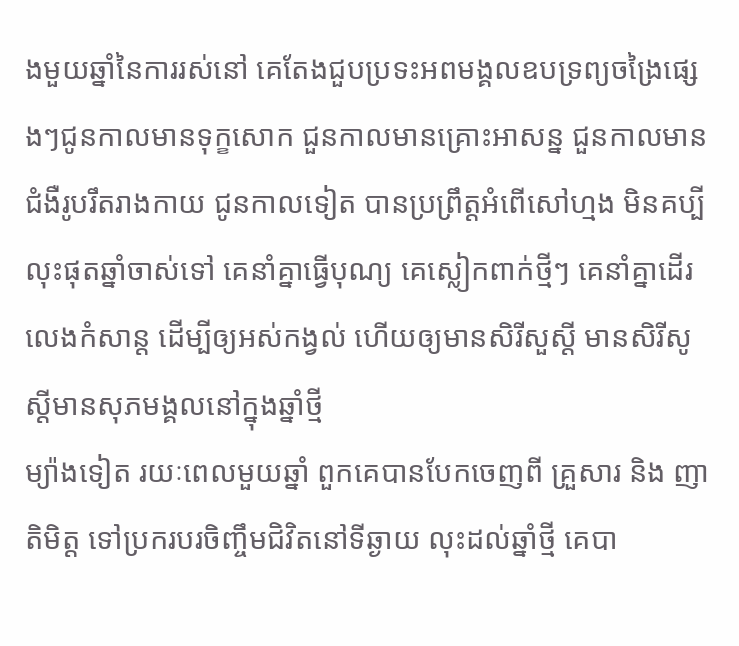ងមួយឆ្នាំនៃការរស់នៅ គេតែងជួបប្រទះអពមង្គលឧបទ្រព្យចង្រៃផ្សេងៗជូនកាលមានទុក្ខសោក ជួនកាលមានគ្រោះអាសន្ន ជួនកាលមានជំងឺរូបរឹតរាងកាយ ជូនកាលទៀត បានប្រព្រឹត្ដអំពើសៅហ្មង មិនគប្បី លុះផុតឆ្នាំចាស់ទៅ គេនាំគ្នាធ្វើបុណ្យ គេស្លៀកពាក់ថ្មីៗ គេនាំគ្នាដើរលេងកំសាន្ដ ដើម្បីឲ្យអស់កង្វល់ ហើយឲ្យមានសិរីសួស្ដី មានសិរីសូស្ដីមានសុភមង្គលនៅក្នុងឆ្នាំថ្មី
ម្យ៉ាងទៀត រយៈពេលមួយឆ្នាំ ពួកគេបានបែកចេញពី គ្រួសារ និង ញាតិមិត្ដ ទៅប្រករបរចិញ្ចឹមជិវិតនៅទីឆ្ងាយ លុះដល់ឆ្នាំថ្មី គេបា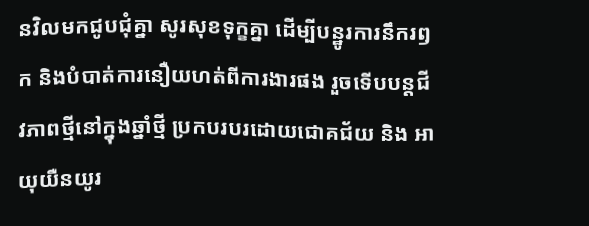នវិលមកជូបជុំគ្នា សូរសុខទុក្ខគ្នា ដើម្បីបន្ឋូរការនឹករឭក និងបំបាត់ការនឿយហត់ពីការងារផង រួចទើបបន្ដជីវភាពថ្មីនៅក្នុងឆ្នាំថ្មី ប្រកបរបរដោយជោគជ័យ និង អាយុយឺនយូរ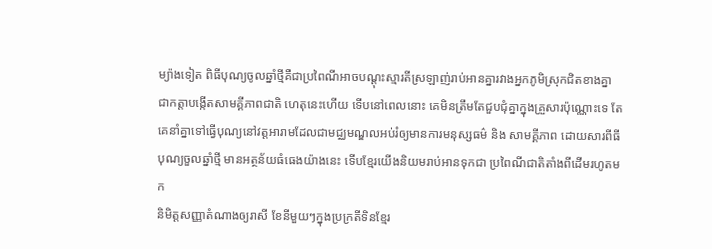ម្យ៉ាងទៀត ពិធីបុណ្យចូលឆ្នាំថ្មីគឺជាប្រពៃណីអាចបណ្ដុះស្មារតីស្រឡាញ់រាប់អានគ្នារវាងអ្នកភូមិស្រុកជិតខាងគ្នា ជាកត្ដាបង្កើតសាមគ្គីភាពជាតិ ហេតុនេះហើយ ទើបនៅពេលនោះ គេមិនត្រឹមតែជួបជុំគ្នាក្នុងគ្រួសារប៉ុណ្ណោះទេ តែគេនាំគ្នាទៅធ្វើបុណ្យនៅវត្ដអារាមដែលជាមជ្ឈមណ្ឌលអប់រំឲ្យមានការមនុស្សធម៌ និង សាមគ្គីភាព ដោយសារពីធីបុណ្យចួលឆ្នាំថ្មី មានអត្ថន័យធំធេងយ៉ាងនេះ ទើបខែ្មរយើងនិយមរាប់អានទុកជា ប្រពៃណីជាតិតាំងពីដើមរហូតមក
និមិត្តសញ្ញាតំណាងឲ្យរាសី ខែនីមួយៗក្នុងប្រក្រតីទិនខ្មែរ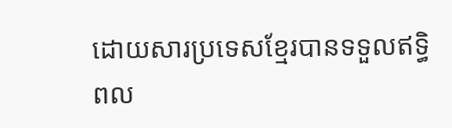ដោយសារប្រទេសខ្មែរបានទទួលឥទ្ធិពល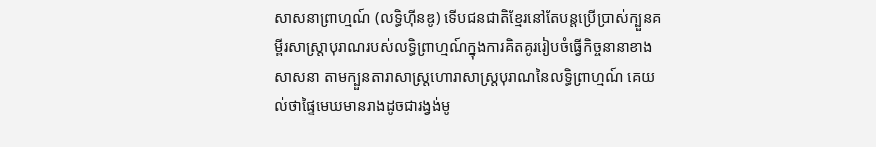សាសនាព្រាហ្មណ៍ (លទ្ធិហ៊ីនឌូ) ទើបជនជាតិខ្មែរនៅតែបន្តប្រើប្រាស់ក្បួនគម្ពីរសាស្ត្រាបុរាណរបស់លទ្ធិព្រាហ្មណ៍ក្នុងការគិតគូររៀបចំធ្វើកិច្ចនានាខាងសាសនា តាមក្បួនតារាសាស្ត្រហោរាសាស្ត្របុរាណនៃលទ្ធិព្រាហ្មណ៍ គេយល់ថាផ្ទៃមេឃមានរាងដូចជារង្វង់មូ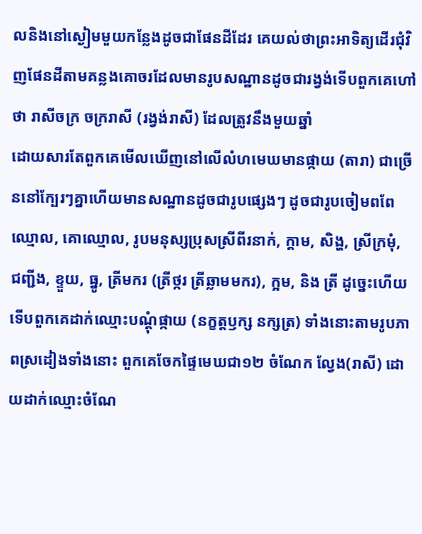លនិងនៅស្ងៀមមួយកន្លែងដូចជាផែនដីដែរ គេយល់ថាព្រះអាទិត្យដើរជុំវិញផែនដីតាមគន្លងគោចរដែលមានរូបសណ្ឋានដូចជារង្វង់ទើបពួកគេហៅថា រាសីចក្រ ចក្ររាសី (រង្វង់រាសី) ដែលត្រូវនឹងមួយឆ្នាំ
ដោយសារតែពួកគេមើលឃើញនៅលើលំហមេឃមានផ្កាយ (តារា) ជាច្រើននៅក្បែរៗគ្នាហើយមានសណ្ឋានដូចជារូបផ្សេងៗ ដូចជារូបចៀមពពែឈ្មោល, គោឈ្មោល, រូបមនុស្សប្រុសស្រីពីរនាក់, ក្តាម, សិង្ហ, ស្រីក្រមុំ, ជញ្ជីង, ខ្ទួយ, ធ្នូ, ត្រីមករ (ត្រីថ្ករ ត្រីឆ្លាមមករ), ក្អម, និង ត្រី ដូច្នេះហើយទើបពួកគេដាក់ឈ្មោះបណ្តុំផ្កាយ (នក្ខត្តឫក្ស នក្សត្រ) ទាំងនោះតាមរូបភាពស្រដៀងទាំងនោះ ពួកគេចែកផ្ទៃមេឃជា១២ ចំណែក ល្វែង(រាសី) ដោយដាក់ឈ្មោះចំណែ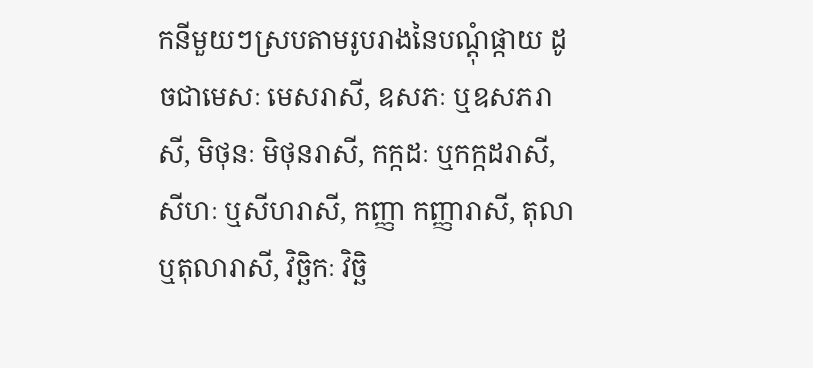កនីមួយៗស្របតាមរូបរាងនៃបណ្តុំផ្កាយ ដូចជាមេសៈ មេសរាសី, ឧសភៈ ឬឧសភរាសី, មិថុនៈ មិថុនរាសី, កក្កដៈ ឬកក្កដរាសី, សីហៈ ឬសីហរាសី, កញ្ញា កញ្ញារាសី, តុលា ឬតុលារាសី, វិច្ឆិកៈ វិច្ឆិ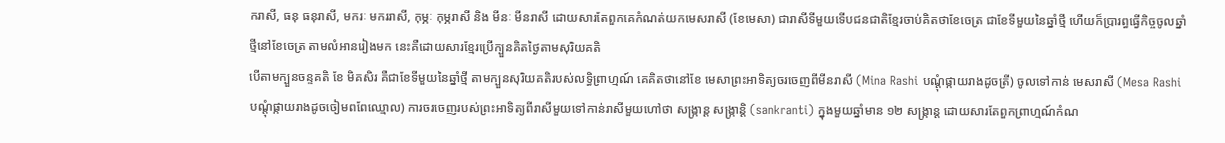ករាសី, ធនុ ធនុរាសី, មករៈ មកររាសី, កុម្ភៈ កុម្ភរាសី និង មីនៈ មីនរាសី ដោយសារតែពួកគេកំណត់យកមេសរាសី (ខែមេសា) ជារាសីទីមួយទើបជនជាតិខ្មែរចាប់គិតថាខែចេត្រ ជាខែទីមួយនៃឆ្នាំថ្មី ហើយក៏ប្រារព្ធធ្វើកិច្ចចូលឆ្នាំថ្មីនៅខែចេត្រ តាមលំអានរៀងមក នេះគឺដោយសារខ្មែរប្រើក្បួនគិតថ្ងៃតាមសុរិយគតិ
បើតាមក្បួនចន្ទគតិ ខែ មិគសិរ គឺជាខែទីមួយនៃឆ្នាំថ្មី តាមក្បួនសុរិយគតិរបស់លទ្ធិព្រាហ្មណ៍ គេគិតថានៅខែ មេសាព្រះអាទិត្យចរចេញពីមីនរាសី (Mina Rashi បណ្តុំផ្កាយរាងដូចត្រី) ចូលទៅកាន់ មេសរាសី (Mesa Rashi បណ្តុំផ្កាយរាងដូចចៀមពពែឈ្មោល) ការចរចេញរបស់ព្រះអាទិត្យពីរាសីមួយទៅកាន់រាសីមួយហៅថា សង្ក្រាន្ត សង្ក្រាន្តិ (sankranti) ក្នុងមួយឆ្នាំមាន ១២ សង្ក្រាន្ត ដោយសារតែពួកព្រាហ្មណ៍កំណ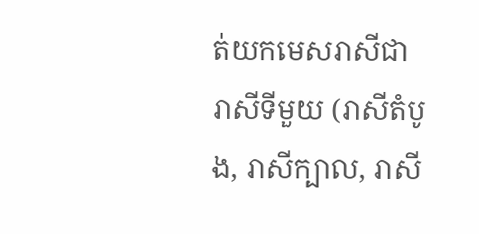ត់យកមេសរាសីជារាសីទីមួយ (រាសីតំបូង, រាសីក្បាល, រាសី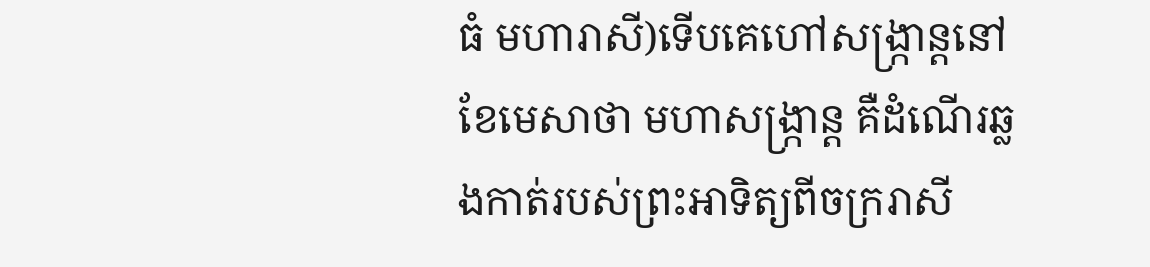ធំ មហារាសី)ទើបគេហៅសង្ក្រាន្តនៅខែមេសាថា មហាសង្ក្រាន្ត គឺដំណើរឆ្លងកាត់របស់ព្រះអាទិត្យពីចក្ររាសី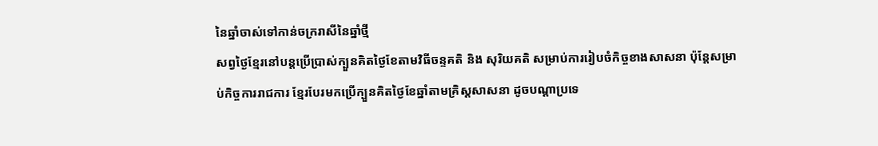នៃឆ្នាំចាស់ទៅកាន់ចក្ររាសីនៃឆ្នាំថ្មី
សព្វថ្ងៃខ្មែរនៅបន្តប្រើប្រាស់ក្បួនគិតថ្ងៃខែតាមវិធីចន្ទគតិ និង សុរិយគតិ សម្រាប់ការរៀបចំកិច្ចខាងសាសនា ប៉ុន្តែសម្រាប់កិច្ចការរាជការ ខ្មែរបែរមកប្រើក្បួនគិតថ្ងៃខែឆ្នាំតាមគ្រិស្តសាសនា ដូចបណ្តាប្រទេ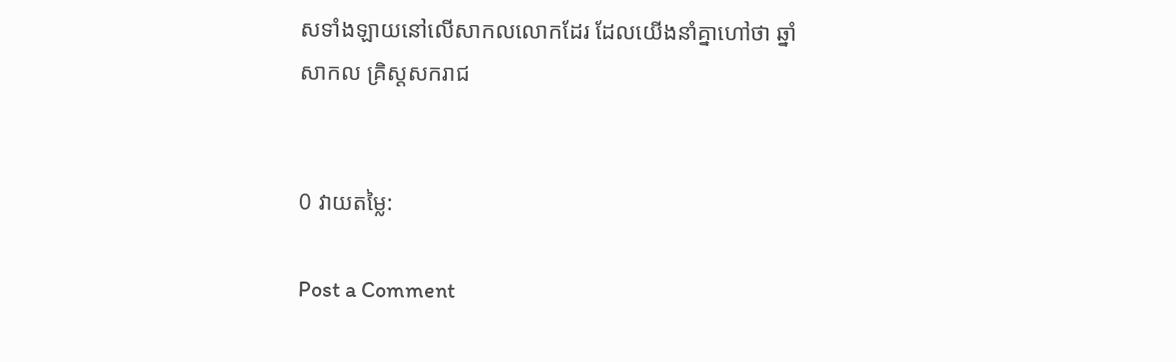សទាំងឡាយនៅលើសាកលលោកដែរ ដែលយើងនាំគ្នាហៅថា ឆ្នាំសាកល គ្រិស្តសករាជ


0 វាយតម្លៃ:

Post a Comment